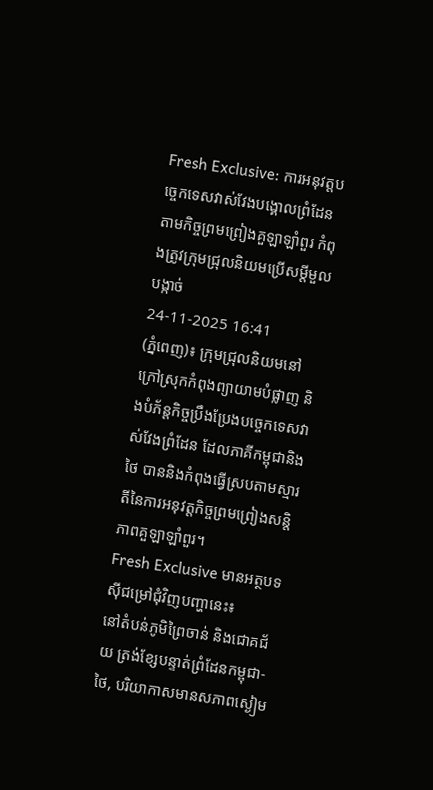Fresh Exclusive: ការអនុវត្តបច្ចេកទេសវាស់វែងបង្គោលព្រំដែនតាមកិច្ចព្រមព្រៀងគួឡាឡាំពួរ កំពុងត្រូវក្រុមជ្រុលនិយមប្រើសម្តីមួលបង្កាច់
24-11-2025 16:41
(ភ្នំពេញ)៖ ក្រុមជ្រុលនិយមនៅក្រៅស្រុកកំពុងព្យាយាមបំផ្លាញ និងបំភ័ន្តកិច្ចប្រឹងប្រែងបច្ចេកទេសវាស់វែងព្រំដែន ដែលភាគីកម្ពុជានិងថៃ បាននិងកំពុងធ្វើស្របតាមស្មារតីនៃការអនុវត្តកិច្ចព្រមព្រៀងសន្តិភាពគួឡាឡាំពួរ។
Fresh Exclusive មានអត្ថបទស៊ីជម្រៅជុំវិញបញ្ហានេះ៖
នៅតំបន់ភូមិព្រៃចាន់ និងជោគជ័យ ត្រង់ខ្សែបន្ទាត់ព្រំដែនកម្ពុជា-ថៃ, បរិយាកាសមានសភាពស្ងៀម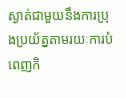ស្ងាត់ជាមួយនឹងការប្រុងប្រយ័ត្នតាមរយៈការបំពេញកិ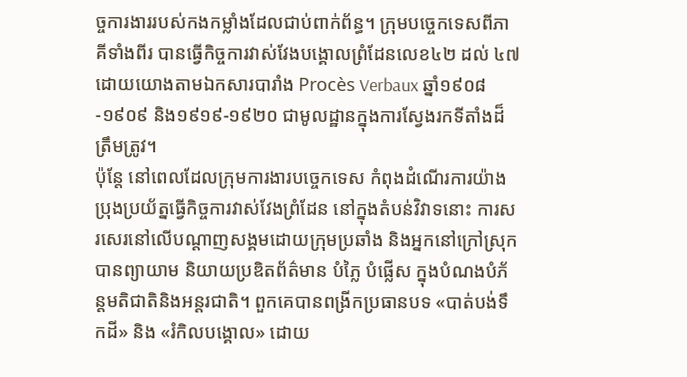ច្ចការងាររបស់កងកម្លាំងដែលជាប់ពាក់ព័ន្ធ។ ក្រុមបច្ចេកទេសពីភាគីទាំងពីរ បានធ្វើកិច្ចការវាស់វែងបង្គោលព្រំដែនលេខ៤២ ដល់ ៤៧ ដោយយោងតាមឯកសារបារាំង Procès Verbaux ឆ្នាំ១៩០៨-១៩០៩ និង១៩១៩-១៩២០ ជាមូលដ្ឋានក្នុងការស្វែងរកទីតាំងដ៏ត្រឹមត្រូវ។
ប៉ុន្តែ នៅពេលដែលក្រុមការងារបច្ចេកទេស កំពុងដំណើរការយ៉ាងប្រុងប្រយ័ត្នធ្វើកិច្ចការវាស់វែងព្រំដែន នៅក្នុងតំបន់វិវាទនោះ ការសរសេរនៅលើបណ្តាញសង្គមដោយក្រុមប្រឆាំង និងអ្នកនៅក្រៅស្រុក បានព្យាយាម និយាយប្រឌិតព័ត៌មាន បំភ្លៃ បំផ្លើស ក្នុងបំណងបំភ័ន្តមតិជាតិនិងអន្តរជាតិ។ ពួកគេបានពង្រីកប្រធានបទ «បាត់បង់ទឹកដី» និង «រំកិលបង្គោល» ដោយ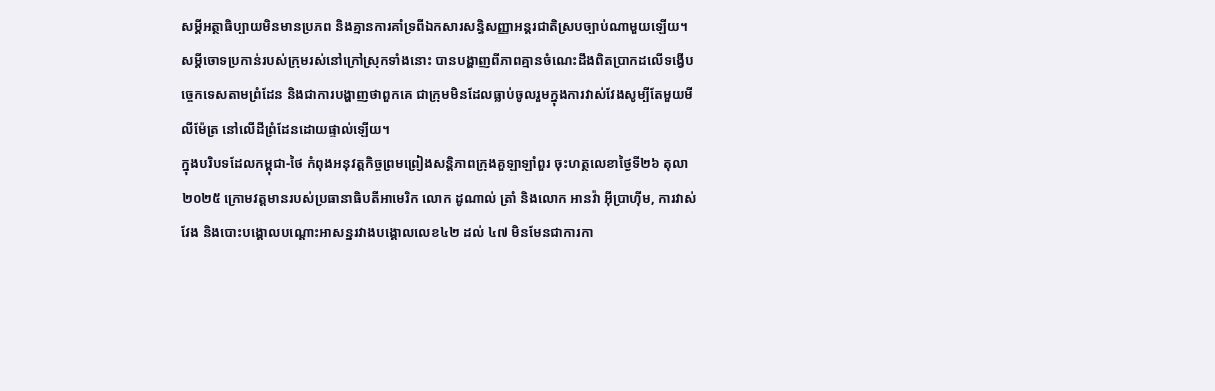សម្តីអត្ថាធិប្បាយមិនមានប្រភព និងគ្មានការគាំទ្រពីឯកសារសន្ធិសញ្ញាអន្តរជាតិស្របច្បាប់ណាមួយឡើយ។
សម្តីចោទប្រកាន់របស់ក្រុមរស់នៅក្រៅស្រុកទាំងនោះ បានបង្ហាញពីភាពគ្មានចំណេះដឹងពិតប្រាកដលើទង្វើបច្ចេកទេសតាមព្រំដែន និងជាការបង្ហាញថាពួកគេ ជាក្រុមមិនដែលធ្លាប់ចូលរួមក្នុងការវាស់វែងសូម្បីតែមួយមីលីម៉ែត្រ នៅលើដីព្រំដែនដោយផ្ទាល់ឡើយ។
ក្នុងបរិបទដែលកម្ពុជា-ថៃ កំពុងអនុវត្តកិច្ចព្រមព្រៀងសន្តិភាពក្រុងគួឡាឡាំពួរ ចុះហត្ថលេខាថ្ងៃទី២៦ តុលា ២០២៥ ក្រោមវត្តមានរបស់ប្រធានាធិបតីអាមេរិក លោក ដូណាល់ ត្រាំ និងលោក អានវ៉ា អ៊ីប្រាហ៊ីម, ការវាស់វែង និងបោះបង្គោលបណ្តោះអាសន្នរវាងបង្គោលលេខ៤២ ដល់ ៤៧ មិនមែនជាការកា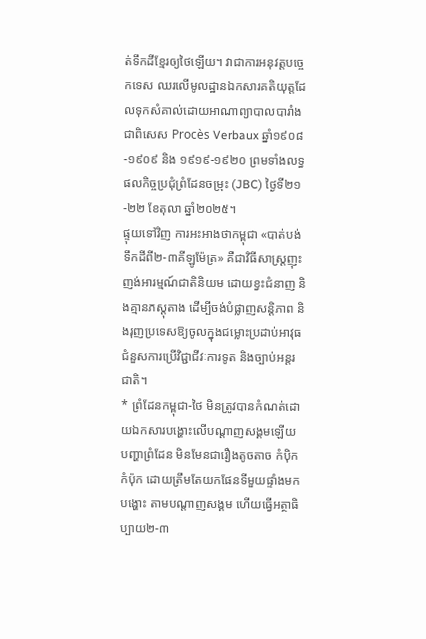ត់ទឹកដីខ្មែរឲ្យថៃឡើយ។ វាជាការអនុវត្តបច្ចេកទេស ឈរលើមូលដ្ឋានឯកសារគតិយុត្តដែលទុកសំគាល់ដោយអាណាព្យាបាលបារាំង ជាពិសេស Procès Verbaux ឆ្នាំ១៩០៨-១៩០៩ និង ១៩១៩-១៩២០ ព្រមទាំងលទ្ធផលកិច្ចប្រជុំព្រំដែនចម្រុះ (JBC) ថ្ងៃទី២១-២២ ខែតុលា ឆ្នាំ២០២៥។
ផ្ទុយទៅវិញ ការអះអាងថាកម្ពុជា «បាត់បង់ទឹកដីពី២-៣គីឡូម៉ែត្រ» គឺជាវិធីសាស្ត្រញុះញង់អារម្មណ៍ជាតិនិយម ដោយខ្វះជំនាញ និងគ្មានភស្ដុតាង ដើម្បីចង់បំផ្លាញសន្តិភាព និងរុញប្រទេសឱ្យចូលក្នុងជម្លោះប្រដាប់អាវុធ ជំនួសការប្រើវិជ្ជាជីវៈការទូត និងច្បាប់អន្តរជាតិ។
* ព្រំដែនកម្ពុជា-ថៃ មិនត្រូវបានកំណត់ដោយឯកសារបង្ហោះលើបណ្តាញសង្គមឡើយ
បញ្ហាព្រំដែន មិនមែនជារឿងតូចតាច កំប៉ិកកំប៉ុក ដោយត្រឹមតែយកផែនទីមួយផ្ទាំងមកបង្ហោះ តាមបណ្តាញសង្គម ហើយធ្វើអត្ថាធិប្បាយ២-៣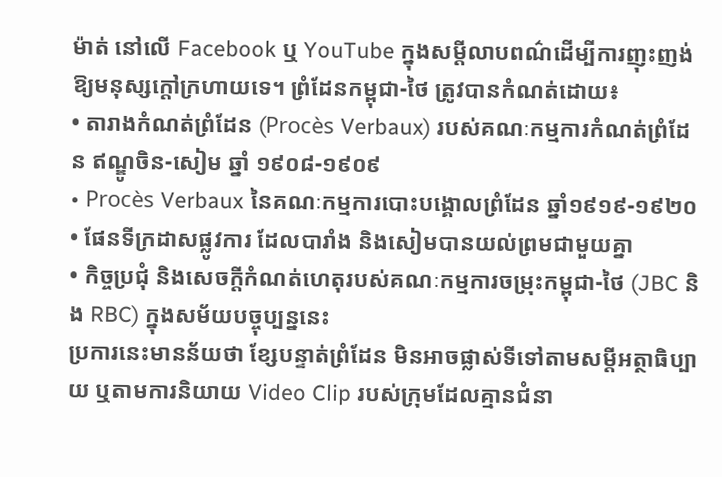ម៉ាត់ នៅលើ Facebook ឬ YouTube ក្នុងសម្តីលាបពណ៌ដើម្បីការញុះញង់ឱ្យមនុស្សក្តៅក្រហាយទេ។ ព្រំដែនកម្ពុជា-ថៃ ត្រូវបានកំណត់ដោយ៖
• តារាងកំណត់ព្រំដែន (Procès Verbaux) របស់គណៈកម្មការកំណត់ព្រំដែន ឥណ្ឌូចិន-សៀម ឆ្នាំ ១៩០៨-១៩០៩
• Procès Verbaux នៃគណៈកម្មការបោះបង្គោលព្រំដែន ឆ្នាំ១៩១៩-១៩២០
• ផែនទីក្រដាសផ្លូវការ ដែលបារាំង និងសៀមបានយល់ព្រមជាមួយគ្នា
• កិច្ចប្រជុំ និងសេចក្តីកំណត់ហេតុរបស់គណៈកម្មការចម្រុះកម្ពុជា-ថៃ (JBC និង RBC) ក្នុងសម័យបច្ចុប្បន្ននេះ
ប្រការនេះមានន័យថា ខ្សែបន្ទាត់ព្រំដែន មិនអាចផ្លាស់ទីទៅតាមសម្តីអត្ថាធិប្បាយ ឬតាមការនិយាយ Video Clip របស់ក្រុមដែលគ្មានជំនា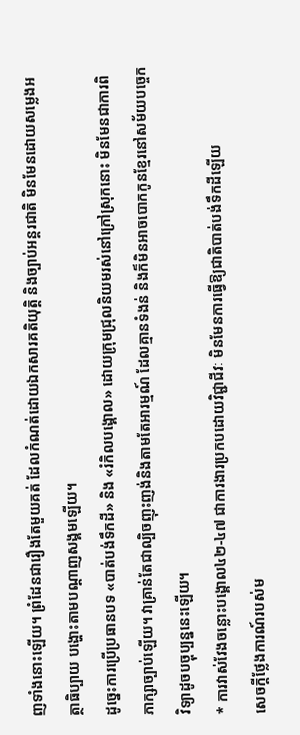ញទាំងនោះឡើយ។ ព្រំដែនជារឿងតែមួយគត់ ដែលកំណត់ដោយឯកសារគតិយុត្តិ និងច្បាប់អន្តរជាតិ មិនមែនដោយសម្លេងអត្ថាធិប្បាយ បង្ហោះតាមបណ្តាញសង្គមឡើយ។
ដូច្នេះការប្រើប្រធានបទ «បាត់បង់ទឹកដី» និង «រំកិលបង្គោល» ដោយក្រុមជ្រុលនិយមរស់នៅក្រៅស្រុកនោះ មិនមែនជាការពិភាក្សាច្បាប់ឡើយ។ វាគ្រាន់តែជាល្បិចញុះញង់និងតាមតែអារម្មណ៍ ដែលគ្មានទំងន់ និងក៏មិនអាចបោកកូនខ្មែរនៅសម័យបច្ចេកវិទ្យាដូចបច្ចុប្បន្ននេះឡើយ។
* ការវាស់វែងចន្លោះបង្គោល៤២-៤៧ ជាការងារប្រកបដោយវិជ្ជាជីវៈ មិនមែនការធ្វើឱ្យជាតិបាត់បង់ទឹកដីឡើយ
សេចក្តីថ្លែងការណ៍របស់ម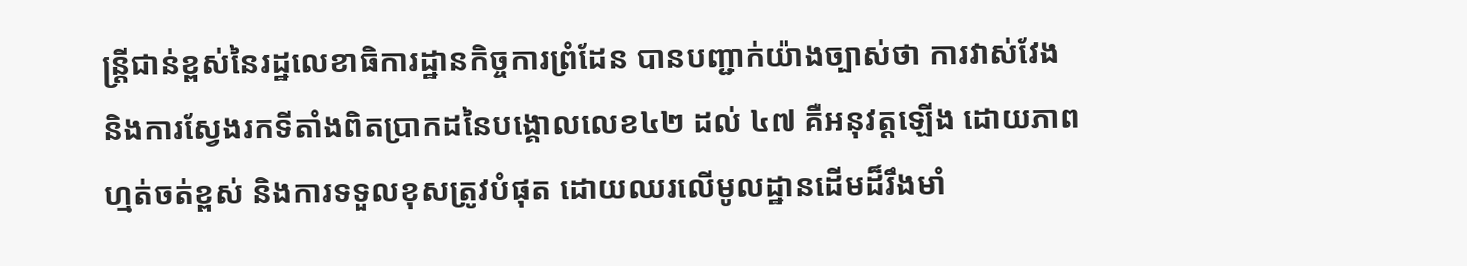ន្ត្រីជាន់ខ្ពស់នៃរដ្ឋលេខាធិការដ្ឋានកិច្ចការព្រំដែន បានបញ្ជាក់យ៉ាងច្បាស់ថា ការវាស់វែង និងការស្វែងរកទីតាំងពិតប្រាកដនៃបង្គោលលេខ៤២ ដល់ ៤៧ គឺអនុវត្តឡើង ដោយភាពហ្មត់ចត់ខ្ពស់ និងការទទួលខុសត្រូវបំផុត ដោយឈរលើមូលដ្ឋានដើមដ៏រឹងមាំ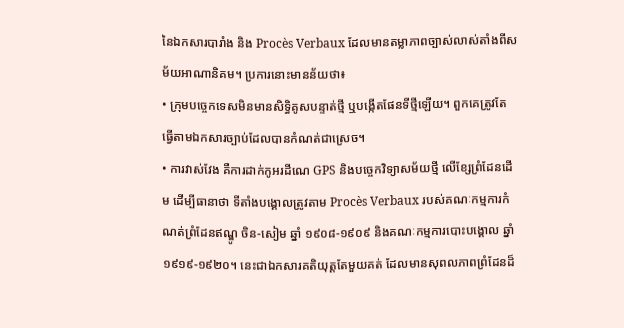នៃឯកសារបារាំង និង Procès Verbaux ដែលមានតម្លាភាពច្បាស់លាស់តាំងពីសម័យអាណានិគម។ ប្រការនោះមានន័យថា៖
• ក្រុមបច្ចេកទេសមិនមានសិទ្ធិគូសបន្ទាត់ថ្មី ឬបង្កើតផែនទីថ្មីឡើយ។ ពួកគេត្រូវតែធ្វើតាមឯកសារច្បាប់ដែលបានកំណត់ជាស្រេច។
• ការវាស់វែង គឺការដាក់កូអរដីណេ GPS និងបច្ចេកវិទ្យាសម័យថ្មី លើខ្សែព្រំដែនដើម ដើម្បីធានាថា ទីតាំងបង្គោលត្រូវតាម Procès Verbaux របស់គណៈកម្មការកំណត់ព្រំដែនឥណ្ឌូ ចិន-សៀម ឆ្នាំ ១៩០៨-១៩០៩ និងគណៈកម្មការបោះបង្គោល ឆ្នាំ១៩១៩-១៩២០។ នេះជាឯកសារគតិយុត្តតែមួយគត់ ដែលមានសុពលភាពព្រំដែនដ៏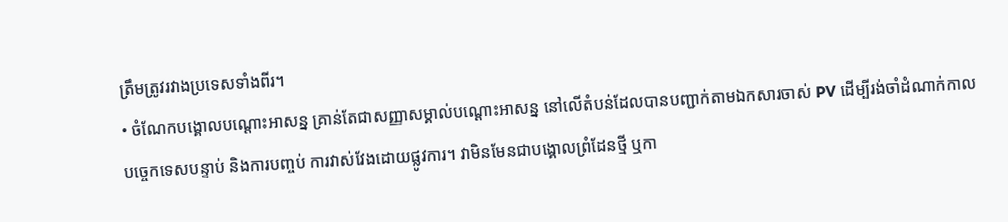ត្រឹមត្រូវរវាងប្រទេសទាំងពីរ។
• ចំណែកបង្គោលបណ្តោះអាសន្ន គ្រាន់តែជាសញ្ញាសម្គាល់បណ្ដោះអាសន្ន នៅលើតំបន់ដែលបានបញ្ជាក់តាមឯកសារចាស់ PV ដើម្បីរង់ចាំដំណាក់កាលបច្ចេកទេសបន្ទាប់ និងការបញ្ចប់ ការវាស់វែងដោយផ្លូវការ។ វាមិនមែនជាបង្គោលព្រំដែនថ្មី ឬកា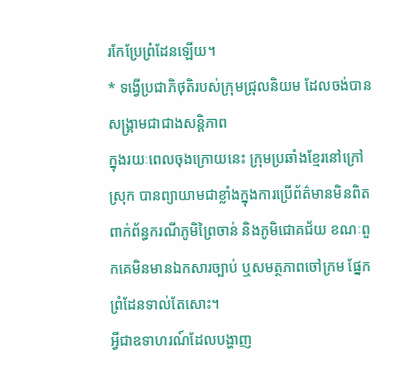រកែប្រែព្រំដែនឡើយ។
* ទង្វើប្រជាភិថុតិរបស់ក្រុមជ្រុលនិយម ដែលចង់បានសង្គ្រាមជាជាងសន្តិភាព
ក្នុងរយៈពេលចុងក្រោយនេះ ក្រុមប្រឆាំងខ្មែរនៅក្រៅស្រុក បានព្យាយាមជាខ្លាំងក្នុងការប្រើព័ត៌មានមិនពិត ពាក់ព័ន្ធករណីភូមិព្រៃចាន់ និងភូមិជោគជ័យ ខណៈពួកគេមិនមានឯកសារច្បាប់ ឬសមត្ថភាពចៅក្រម ផ្នែកព្រំដែនទាល់តែសោះ។
អ្វីជាឧទាហរណ៍ដែលបង្ហាញ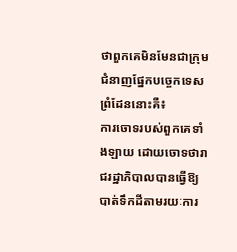ថាពួកគេមិនមែនជាក្រុមជំនាញផ្នែកបច្ចេកទេសព្រំដែននោះគឺ៖
ការចោទរបស់ពួកគេទាំងឡាយ ដោយចោទថារាជរដ្ឋាភិបាលបានធ្វើឱ្យបាត់ទឹកដីតាមរយៈការ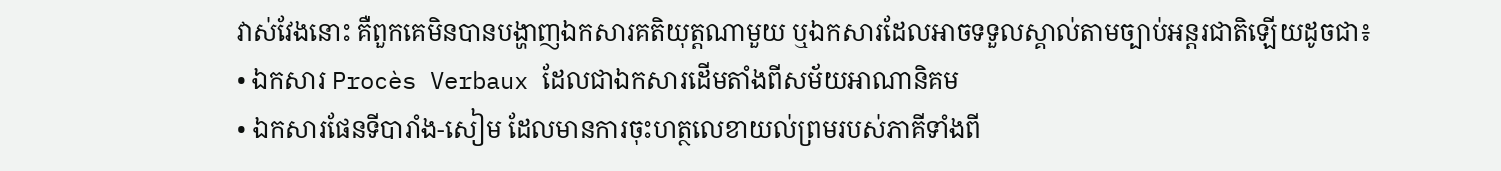វាស់វែងនោះ គឺពួកគេមិនបានបង្ហាញឯកសារគតិយុត្តណាមួយ ឬឯកសារដែលអាចទទួលស្គាល់តាមច្បាប់អន្តរជាតិឡើយដូចជា៖
• ឯកសារ Procès Verbaux ដែលជាឯកសារដើមតាំងពីសម័យអាណានិគម
• ឯកសារផែនទីបារាំង-សៀម ដែលមានការចុះហត្ថលេខាយល់ព្រមរបស់ភាគីទាំងពី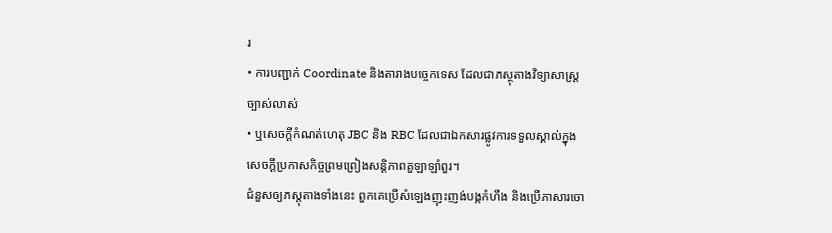រ
• ការបញ្ជាក់ Coordinate និងតារាងបច្ចេកទេស ដែលជាភស្ថុតាងវិទ្យាសាស្ត្រច្បាស់លាស់
• ឬសេចក្តីកំណត់ហេតុ JBC និង RBC ដែលជាឯកសារផ្លូវការទទួលស្គាល់ក្នុងសេចក្តីប្រកាសកិច្ចព្រមព្រៀងសន្តិភាពគួឡាឡាំពួរ។
ជំនួសឲ្យភស្ដុតាងទាំងនេះ ពួកគេប្រើសំឡេងញុះញង់បង្កកំហឹង និងប្រើភាសារចោ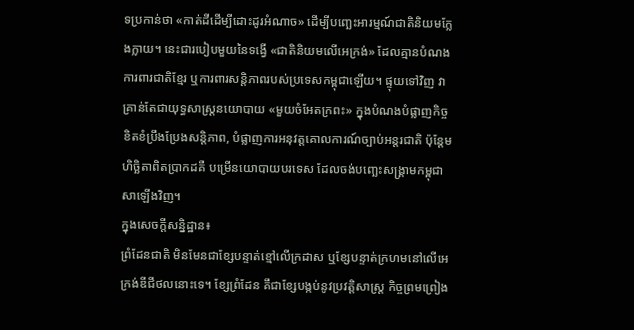ទប្រកាន់ថា «កាត់ដីដើម្បីដោះដូរអំណាច» ដើម្បីបញ្ឆេះអារម្មណ៍ជាតិនិយមក្លែងក្លាយ។ នេះជារបៀបមួយនៃទង្វើ «ជាតិនិយមលើអេក្រង់» ដែលគ្មានបំណងការពារជាតិខ្មែរ ឬការពារសន្តិភាពរបស់ប្រទេសកម្ពុជាឡើយ។ ផ្ទុយទៅវិញ វាគ្រាន់តែជាយុទ្ធសាស្ត្រនយោបាយ «មួយចំអែតក្រពះ» ក្នុងបំណងបំផ្លាញកិច្ចខិតខំប្រឹងប្រែងសន្តិភាព, បំផ្លាញការអនុវត្តគោលការណ៍ច្បាប់អន្តរជាតិ ប៉ុន្តែមហិច្ឆិតាពិតប្រាកដគឺ បម្រើនយោបាយបរទេស ដែលចង់បញ្ឆេះសង្គ្រាមកម្ពុជាសាឡើងវិញ។
ក្នុងសេចក្តីសន្និដ្ឋាន៖
ព្រំដែនជាតិ មិនមែនជាខ្សែបន្ទាត់ខ្មៅលើក្រដាស ឬខ្សែបន្ទាត់ក្រហមនៅលើអេក្រង់ឌីជីថលនោះទេ។ ខ្សែព្រំដែន គឹជាខ្សែបង្កប់នូវប្រវត្តិសាស្ត្រ កិច្ចព្រមព្រៀង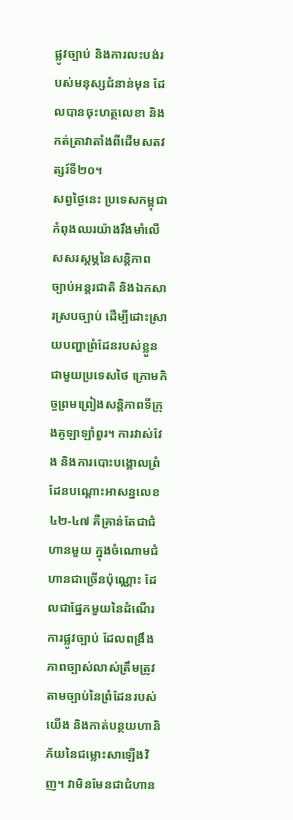ផ្លូវច្បាប់ និងការលះបង់របស់មនុស្សជំនាន់មុន ដែលបានចុះហត្ថលេខា និងកត់ត្រាវាតាំងពីដើមសតវត្សរ៍ទី២០។
សព្វថ្ងៃនេះ ប្រទេសកម្ពុជា កំពុងឈរយ៉ាងរឹងមាំលើសសរស្តម្ភនៃសន្តិភាព ច្បាប់អន្តរជាតិ និងឯកសារស្របច្បាប់ ដើម្បីដោះស្រាយបញ្ហាព្រំដែនរបស់ខ្លួនជាមួយប្រទេសថៃ ក្រោមកិច្ចព្រមព្រៀងសន្តិភាពទីក្រុងគូឡាឡាំពួរ។ ការវាស់វែង និងការបោះបង្គោលព្រំដែនបណ្តោះអាសន្នលេខ៤២-៤៧ គឺគ្រាន់តែជាជំហានមួយ ក្នុងចំណោមជំហានជាច្រើនប៉ុណ្ណោះ ដែលជាផ្នែកមួយនៃដំណើរការផ្លូវច្បាប់ ដែលពង្រឹងភាពច្បាស់លាស់ត្រឹមត្រូវតាមច្បាប់នៃព្រំដែនរបស់យើង និងកាត់បន្ថយហានិភ័យនៃជម្លោះសាឡើងវិញ។ វាមិនមែនជាជំហាន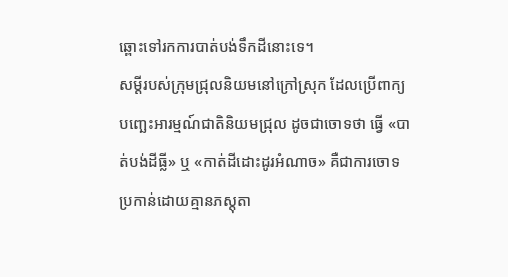ឆ្ពោះទៅរកការបាត់បង់ទឹកដីនោះទេ។
សម្តីរបស់ក្រុមជ្រុលនិយមនៅក្រៅស្រុក ដែលប្រើពាក្យបញ្ឆេះអារម្មណ៍ជាតិនិយមជ្រុល ដូចជាចោទថា ធ្វើ «បាត់បង់ដីធ្លី» ឬ «កាត់ដីដោះដូរអំណាច» គឺជាការចោទប្រកាន់ដោយគ្មានភស្តុតា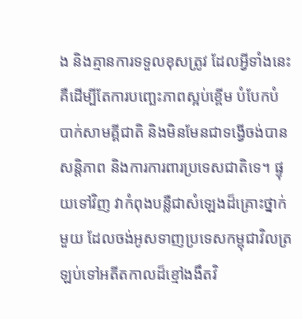ង និងគ្មានការទទួលខុសត្រូវ ដែលអ្វីទាំងនេះ គឺដើម្បីតែការបញ្ឆេះភាពស្អប់ខ្ពើម បំបែកបំបាក់សាមគ្គីជាតិ និងមិនមែនជាទង្វើចង់បានសន្តិភាព និងការការពារប្រទេសជាតិទេ។ ផ្ទុយទៅវិញ វាកំពុងបន្លឺជាសំឡេងដ៏គ្រោះថ្នាក់មួយ ដែលចង់អូសទាញប្រទេសកម្ពុជាវិលត្រឡប់ទៅអតីតកាលដ៏ខ្មៅងងឹតវិ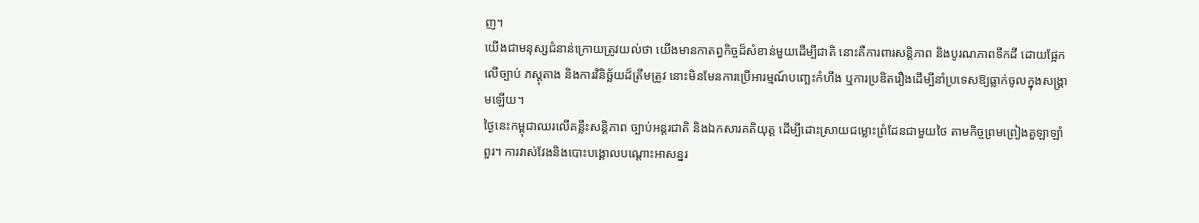ញ។
យើងជាមនុស្សជំនាន់ក្រោយត្រូវយល់ថា យើងមានកាតព្វកិច្ចដ៏សំខាន់មួយដើម្បីជាតិ នោះគឺការពារសន្តិភាព និងបូរណភាពទឹកដី ដោយផ្អែកលើច្បាប់ ភស្តុតាង និងការវិនិច្ឆ័យដ៏ត្រឹមត្រូវ នោះមិនមែនការប្រើអារម្មណ៍បញ្ឆេះកំហឹង ឬការប្រឌិតរឿងដើម្បីនាំប្រទេសឱ្យធ្លាក់ចូលក្នុងសង្គ្រាមឡើយ។
ថ្ងៃនេះកម្ពុជាឈរលើគន្លឹះសន្តិភាព ច្បាប់អន្តរជាតិ និងឯកសារគតិយុត្ត ដើម្បីដោះស្រាយជម្លោះព្រំដែនជាមួយថៃ តាមកិច្ចព្រមព្រៀងគួឡាឡាំពួរ។ ការវាស់វែងនិងបោះបង្គោលបណ្តោះអាសន្នរ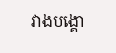វាងបង្គោ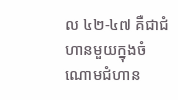ល ៤២-៤៧ គឺជាជំហានមួយក្នុងចំណោមជំហាន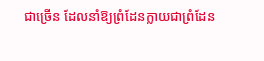ជាច្រើន ដែលនាំឱ្យព្រំដែនក្លាយជាព្រំដែន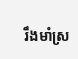រឹងមាំស្រ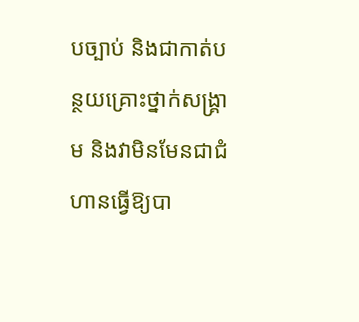បច្បាប់ និងជាកាត់បន្ថយគ្រោះថ្នាក់សង្គ្រាម និងវាមិនមែនជាជំហានធ្វើឱ្យបា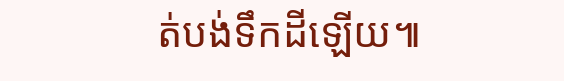ត់បង់ទឹកដីឡើយ៕